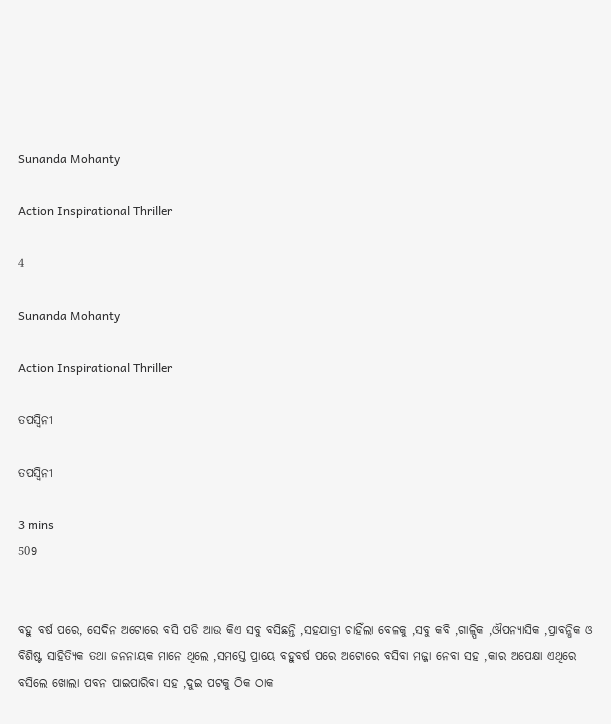Sunanda Mohanty

Action Inspirational Thriller

4

Sunanda Mohanty

Action Inspirational Thriller

ତପସ୍ୱିନୀ

ତପସ୍ୱିନୀ

3 mins
509


ବହୁ ବର୍ଷ ପରେ, ସେଦିନ ଅଟୋରେ ବସି ପଡି ଆଉ କିଏ ସବୁ ବସିଛନ୍ତି ,ସହଯାତ୍ରୀ ଚାହିଁଲା ବେଳକୁ ,ସବୁ କବି ,ଗାଳ୍ପିକ ,ଔପନ୍ୟାସିକ ,ପ୍ରାବନ୍ଧିକ ଓ ବିଶିଷ୍ଟ ସାହିତ୍ୟିକ ତଥା ଜନନାୟକ ମାନେ ଥିଲେ ,ସମସ୍ତେ ପ୍ରାୟେ ବହୁବର୍ଷ ପରେ ଅଟୋରେ ବସିବା ମଜ୍ଜା ନେବା ସହ ,କାର ଅପେକ୍ଷା ଏଥିରେ ବସିଲେ ଖୋଲା ପବନ ପାଇପାରିବା ସହ ,ଦୁଇ ପଟକୁ ଠିକ ଠାକ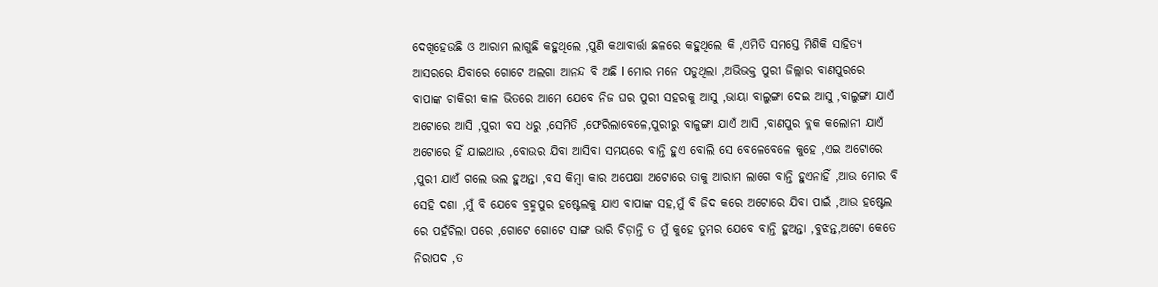ଦେଖିହେଉଛି ଓ ଆରାମ ଲାଗୁଛି କହୁଥିଲେ ,ପୁଣି କଥାବାର୍ତ୍ତା ଛଳରେ କହୁଥିଲେ କି ,ଏମିତି ସମସ୍ତେ ମିଶିକି ସାହିତ୍ୟ ଆସରରେ ଯିବାରେ ଗୋଟେ ଅଲଗା ଆନନ୍ଦ ବି ଅଛି l ମୋର ମନେ ପଡୁଥିଲା ,ଅଭିଭକ୍ତ ପୁରୀ ଜିଲ୍ଲାର ବାଣପୁରରେ ବାପାଙ୍କ ଚାକିରୀ କାଳ ଭିତରେ ଆମେ ଯେବେ ନିଜ ଘର ପୁରୀ ସହରକୁ ଆସୁ ,ଭାୟା ବାଲୁଙ୍ଗା ଦେଇ ଆସୁ ,ବାଲୁଙ୍ଗା ଯାଏଁ ଅଟୋରେ ଆସି ,ପୁରୀ ବସ ଧରୁ ,ସେମିତି ,ଫେରିଲାବେଳେ,ପୁରୀରୁ ବାଳୁଙ୍ଗା ଯାଏଁ ଆସି ,ବାଣପୁର ବ୍ଲକ କଲୋନୀ ଯାଏଁ ଅଟୋରେ ହିଁ ଯାଇଥାଉ ,ବୋଉର ଯିବା ଆସିବା ସମୟରେ ବାନ୍ତି ହୁଏ ବୋଲି ସେ ବେଳେବେଳେ କୁହେ ,ଏଇ ଅଟୋରେ ,ପୁରୀ ଯାଏଁ ଗଲେ ଭଲ ହୁଅନ୍ତା ,ବସ କିମ୍ବା କାର ଅପେକ୍ଷା ଅଟୋରେ ତାକୁ ଆରାମ ଲାଗେ ବାନ୍ତି ହୁଏନାହିଁ ,ଆଉ ମୋର ବି ସେହି ଦଶା ,ମୁଁ ବି ଯେବେ ବ୍ରହ୍ମପୁର ହଷ୍ଟେଲକୁ ଯାଏ ବାପାଙ୍କ ସହ,ମୁଁ ବି ଜିଦ କରେ ଅଟୋରେ ଯିବା ପାଇଁ ,ଆଉ ହଷ୍ଟେଲ ରେ ପହଁଚିଲା ପରେ ,ଗୋଟେ ଗୋଟେ ସାଙ୍ଗ ଭାରି ଚିଡ଼ାନ୍ତି ତ ମୁଁ କୁହେ ତୁମର ଯେବେ ବାନ୍ତି ହୁଅନ୍ତା ,ବୁଝନ୍ତ,ଅଟୋ କେତେ ନିରାପଦ ,ତ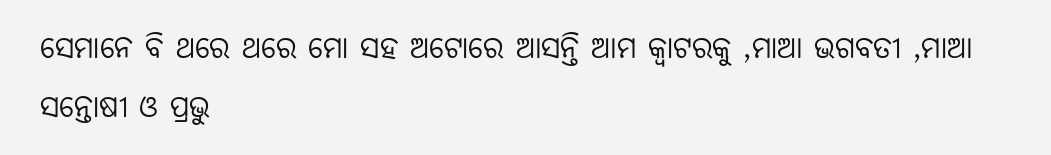ସେମାନେ ବି ଥରେ ଥରେ ମୋ ସହ ଅଟୋରେ ଆସନ୍ତି ଆମ କ୍ବାଟରକୁ ,ମାଆ ଭଗବତୀ ,ମାଆ ସନ୍ତୋଷୀ ଓ ପ୍ରଭୁ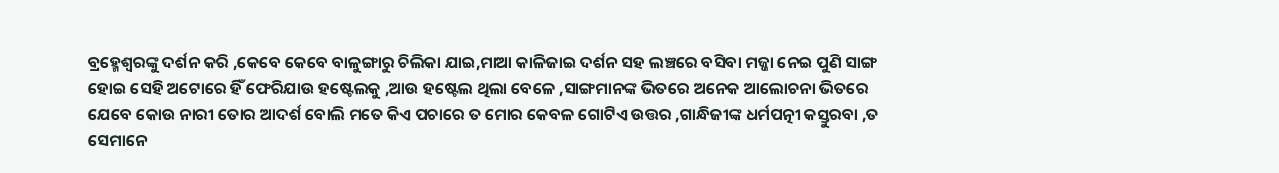ବ୍ରହ୍ମେଶ୍ଵରଙ୍କୁ ଦର୍ଶନ କରି ,କେବେ କେବେ ବାଳୁଙ୍ଗାରୁ ଚିଲିକା ଯାଇ,ମାଆ କାଳିଜାଇ ଦର୍ଶନ ସହ ଲଞ୍ଚରେ ବସିବା ମଜ୍ଜା ନେଇ ପୁଣି ସାଙ୍ଗ ହୋଇ ସେହି ଅଟୋରେ ହିଁ ଫେରିଯାଉ ହଷ୍ଟେଲକୁ ,ଆଉ ହଷ୍ଟେଲ ଥିଲା ବେଳେ ,ସାଙ୍ଗମାନଙ୍କ ଭିତରେ ଅନେକ ଆଲୋଚନା ଭିତରେ ଯେବେ କୋଉ ନାରୀ ତୋର ଆଦର୍ଶ ବୋଲି ମତେ କିଏ ପଚାରେ ତ ମୋର କେବଳ ଗୋଟିଏ ଉତ୍ତର ,ଗାନ୍ଧିଜୀଙ୍କ ଧର୍ମପତ୍ନୀ କସ୍ତୁରବା ,ତ ସେମାନେ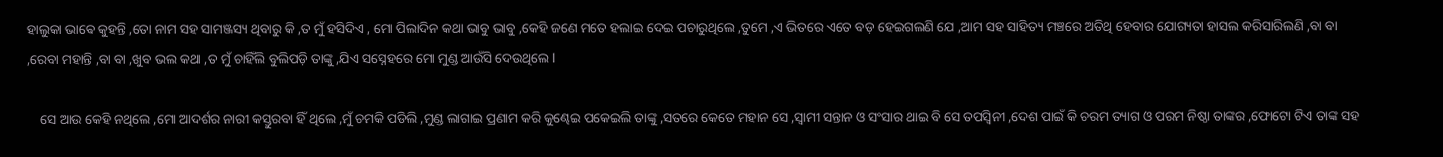ହାଲୁକା ଭାଵେ କୁହନ୍ତି ,ତୋ ନାମ ସହ ସାମଞ୍ଜସ୍ୟ ଥିବାରୁ କି ,ତ ମୁଁ ହସିଦିଏ , ମୋ ପିଲାଦିନ କଥା ଭାବୁ ଭାବୁ ,କେହି ଜଣେ ମତେ ହଲାଇ ଦେଇ ପଚାରୁଥିଲେ ,ତୁମେ ,ଏ ଭିତରେ ଏତେ ବଡ଼ ହେଇଗଲଣି ଯେ ,ଆମ ସହ ସାହିତ୍ୟ ମଞ୍ଚରେ ଅତିଥି ହେବାର ଯୋଗ୍ୟତା ହାସଲ କରିସାରିଲଣି ,ବା ବା ,ରେବା ମହାନ୍ତି ,ବା ବା ,ଖୁବ ଭଲ କଥା ,ତ ମୁଁ ଚାହିଁଲି ବୁଲିପଡ଼ି ତାଙ୍କୁ ,ଯିଏ ସସ୍ନେହରେ ମୋ ମୁଣ୍ଡ ଆଉଁସି ଦେଉଥିଲେ l

    ସେ ଆଉ କେହି ନଥିଲେ ,ମୋ ଆଦର୍ଶର ନାରୀ କସ୍ତୁରବା ହିଁ ଥିଲେ ,ମୁଁ ଚମକି ପଡିଲି ,ମୁଣ୍ଡ ଲାଗାଇ ପ୍ରଣାମ କରି କୁଣ୍ଢେଇ ପକେଇଲି ତାଙ୍କୁ ,ସତରେ କେତେ ମହାନ ସେ ,ସ୍ୱାମୀ ସନ୍ତାନ ଓ ସଂସାର ଥାଇ ବି ସେ ତପସ୍ୱିନୀ ,ଦେଶ ପାଇଁ କି ଚରମ ତ୍ୟାଗ ଓ ପରମ ନିଷ୍ଠା ତାଙ୍କର ,ଫୋଟୋ ଟିଏ ତାଙ୍କ ସହ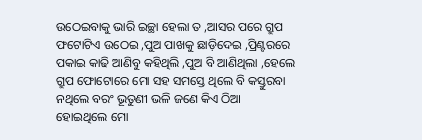ଉଠେଇବାକୁ ଭାରି ଇଚ୍ଛା ହେଲା ତ ,ଆସର ପରେ ଗ୍ରୁପ ଫଟୋଟିଏ ଉଠେଇ ,ପୁଅ ପାଖକୁ ଛାଡ଼ିଦେଇ ,ପ୍ରିଣ୍ଟରରେ ପକାଇ କାଢି ଆଣିବୁ କହିଥିଲି ,ପୁଅ ବି ଆଣିଥିଲା ,ହେଲେ ଗ୍ରୁପ ଫୋଟୋରେ ମୋ ସହ ସମସ୍ତେ ଥିଲେ ବି କସ୍ତୁରବା ନଥିଲେ ବରଂ ଭୂତୁଣୀ ଭଳି ଜଣେ କିଏ ଠିଆ ହୋଇଥିଲେ ମୋ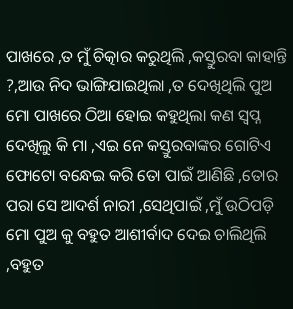ପାଖରେ ,ତ ମୁଁ ଚିତ୍କାର କରୁଥିଲି ,କସ୍ତୁରବା କାହାନ୍ତି ?,ଆଉ ନିଦ ଭାଙ୍ଗିଯାଇଥିଲା ,ତ ଦେଖିଥିଲି ପୁଅ ମୋ ପାଖରେ ଠିଆ ହୋଇ କହୁଥିଲା କଣ ସ୍ବପ୍ନ ଦେଖିଲୁ କି ମା ,ଏଇ ନେ କସ୍ତୁରବାଙ୍କର ଗୋଟିଏ ଫୋଟୋ ବନ୍ଧେଇ କରି ତୋ ପାଇଁ ଆଣିଛି ,ତୋର ପରା ସେ ଆଦର୍ଶ ନାରୀ ,ସେଥିପାଇଁ ,ମୁଁ ଉଠିପଡ଼ି ମୋ ପୁଅ କୁ ବହୁତ ଆଶୀର୍ବାଦ ଦେଇ ଚାଲିଥିଲି ,ବହୁତ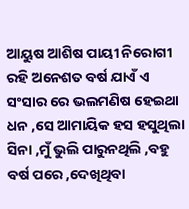ଆୟୁଷ ଆଶିଷ ପାୟୀ ନିରୋଗୀ ରହି ଅନେଶତ ବର୍ଷ ଯାଏଁ ଏ ସଂସାର ରେ ଭଲମଣିଷ ହେଇଥା ଧନ ,ସେ ଆମାୟିକ ହସ ହସୁଥିଲା ସିନା ,ମୁଁ ଭୁଲି ପାରୁନଥିଲି ,ବହୁ ବର୍ଷ ପରେ ,ଦେଖିଥିବା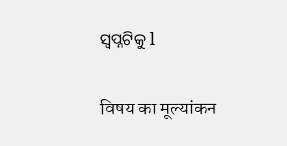ସ୍ବପ୍ନଟିକୁ l


विषय का मूल्यांकन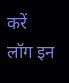करें
लॉग इन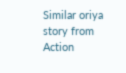Similar oriya story from Action